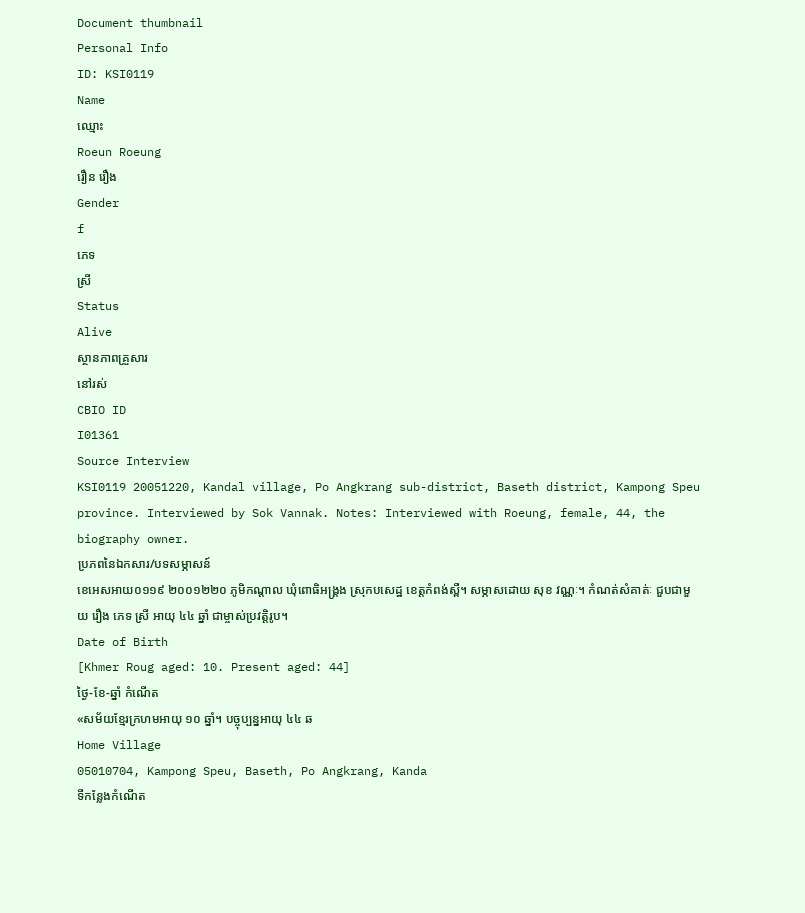Document thumbnail
Personal Info
ID: KSI0119
Name
ឈ្មោះ
Roeun Roeung
រឿន រឿង
Gender
f
ភេទ
ស្រី
Status
Alive
ស្ថានភាពគ្រួសារ
នៅរស់
CBIO ID
I01361
Source Interview
KSI0119 20051220, Kandal village, Po Angkrang sub-district, Baseth district, Kampong Speu province. Interviewed by Sok Vannak. Notes: Interviewed with Roeung, female, 44, the biography owner.
ប្រភពនៃឯកសារ/បទសម្ភាសន៍
ខេអេសអាយ០១១៩ ២០០១២២០ ភូមិកណ្តាល ឃុំពោធិអង្រ្គង ស្រុកបសេដ្ឋ ខេត្តកំពង់ស្ពឺ។ សម្ភាសដោយ សុខ វណ្ណៈ។ កំណត់សំគាត់ៈ ជួបជាមួយ រឿង ភេទ ស្រី អាយុ ៤៤ ឆ្នាំ ជាម្ចាស់ប្រវត្តិរូប។
Date of Birth
[Khmer Roug aged: 10. Present aged: 44]
ថ្ងៃ-ខែ-ឆ្នាំ កំណើត
«សម័យខែ្មរក្រហមអាយុ ១០ ឆ្នាំ។ បច្ចុប្បន្នអាយុ ៤៤ ឆ
Home Village
05010704, Kampong Speu, Baseth, Po Angkrang, Kanda
ទីកន្លែងកំណើត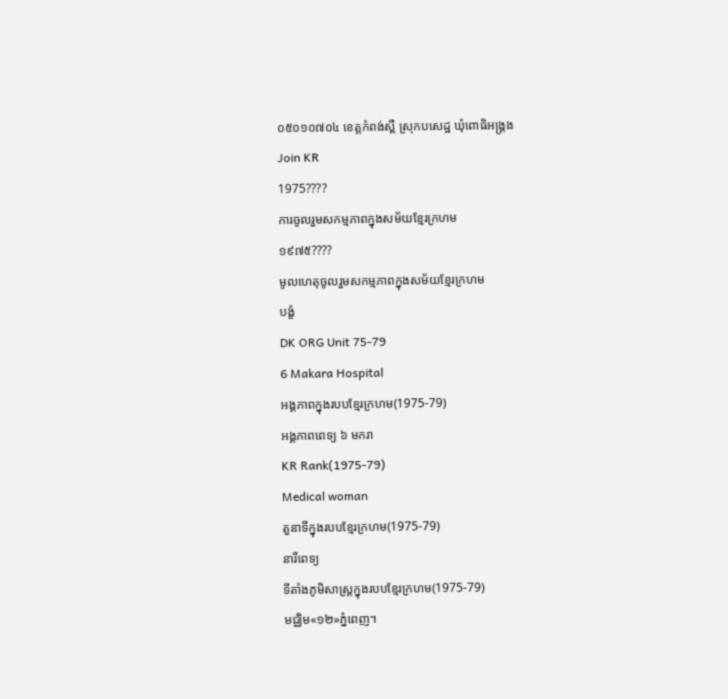០៥០១០៧០៤ ខេត្ដកំពង់ស្ពឺ ស្រុកបសេដ្ឋ ឃុំពោធិអង្គ្រង
Join KR
1975????
ការចូលរួមសកម្មភាពក្នុងសម័យខ្មែរក្រហម
១៩៧៥????
មូលហេតុចូលរួមសកម្មភាពក្នុងសម័យខ្មែរក្រហម
បង្ខំ
DK ORG Unit 75-79
6 Makara Hospital
អង្គភាពក្នុងរបបខ្មែរក្រហម(1975-79)
អង្គភាពពេទ្យ ៦ មករា
KR Rank(1975-79)
Medical woman
តួនាទីក្នុងរបបខ្មែរក្រហម(1975-79)
នារីពេទ្យ
ទីតាំងភូមិសាស្រ្តក្នុងរបបខ្មែរក្រហម(1975-79)
មជ្ឈិម«១២»ភ្នំពេញ។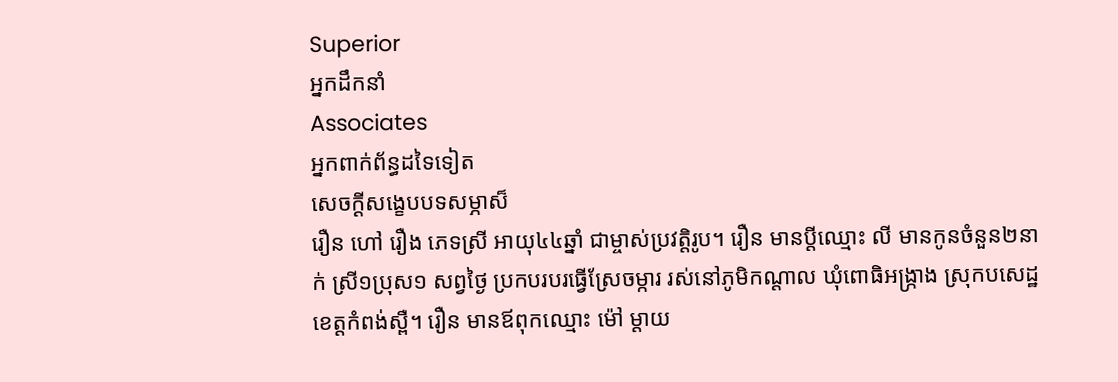Superior
អ្នកដឹកនាំ
Associates
អ្នកពាក់ព័ន្ធដទៃទៀត
សេចក្ដីសង្ខេបបទសម្ភាស៏
រឿន ហៅ រឿង ភេទស្រី អាយុ៤៤ឆ្នាំ ជាម្ចាស់ប្រវត្ដិរូប។ រឿន មានប្ដីឈ្មោះ លី មានកូនចំនួន២នាក់ ស្រី១ប្រុស១ សព្វថៃ្ង ប្រកបរបរធ្វើស្រែចម្ការ រស់នៅភូមិកណ្ដាល ឃុំពោធិអង្រ្កាង ស្រុកបសេដ្ឋ ខេត្ដកំពង់ស្ពឺ។ រឿន មានឪពុកឈ្មោះ ម៉ៅ ម្ដាយ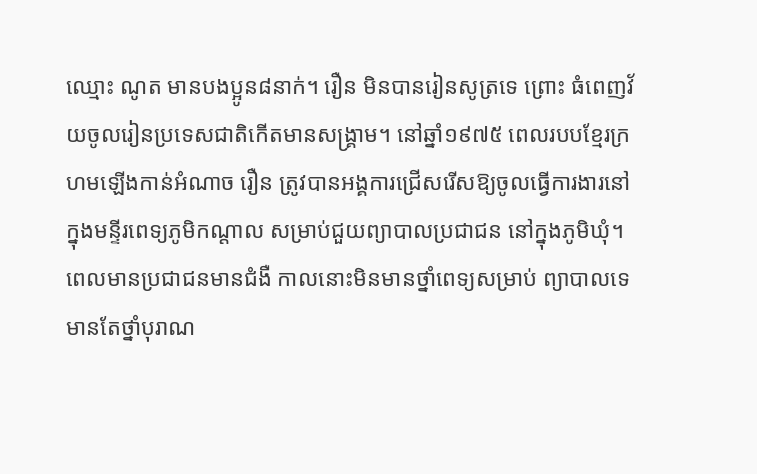ឈ្មោះ ណូត មានបងប្អូន៨នាក់។ រឿន មិនបានរៀនសូត្រទេ ព្រោះ ធំពេញវ័យចូលរៀនប្រទេសជាតិកើតមានសង្គ្រាម។ នៅឆ្នាំ១៩៧៥ ពេលរបបខែ្មរក្រហមឡើងកាន់អំណាច រឿន ត្រូវបានអង្គការជ្រើសរើសឱ្យចូលធ្វើការងារនៅក្នុងមន្ទីរពេទ្យភូមិកណ្ដាល សម្រាប់ជួយព្យាបាលប្រជាជន នៅក្នុងភូមិឃុំ។ ពេលមានប្រជាជនមានជំងឺ កាលនោះមិនមានថ្នាំពេទ្យសម្រាប់ ព្យាបាលទេ មានតែថ្នាំបុរាណ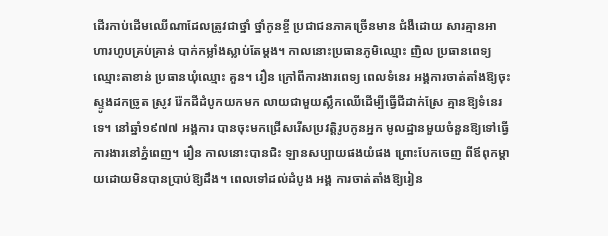ដើរកាប់ដើមឈើណាដែលត្រូវជាថ្នាំ ថ្នាំកូនខ្ចី ប្រជាជនភាគច្រើនមាន ជំងឺដោយ សារគ្មានអាហារហូបគ្រប់គ្រាន់ បាក់កម្លាំងស្លាប់តែម្ដង។ កាលនោះប្រធានភូមិឈ្មោះ ញិល ប្រធានពេទ្យ ឈ្មោះតាខាន់ ប្រធានឃុំឈ្មោះ គួន។ រឿន ក្រៅពីការងារពេទ្យ ពេលទំនេរ អង្គការចាត់តាំងឱ្យចុះស្ទូងដកច្រូត ស្រូវ រ៉ែកដីដំបូកយកមក លាយជាមួយស្លឹកឈើដើម្បីធ្វើជីដាក់ស្រែ គ្មានឱ្យទំនេរទេ។ នៅឆ្នាំ១៩៧៧ អង្គការ បានចុះមកជ្រើសរើសប្រវត្ដិរូបកូនអ្នក មូលដ្ឋានមួយចំនួនឱ្យទៅធ្វើការងារនៅភ្នំពេញ។ រឿន កាលនោះបានជិះ ឡានសប្បាយផងយំផង ព្រោះបែកចេញ ពីឪពុកម្ដាយដោយមិនបានប្រាប់ឱ្យដឹង។ ពេលទៅដល់ដំបូង អង្គ ការចាត់តាំងឱ្យរៀន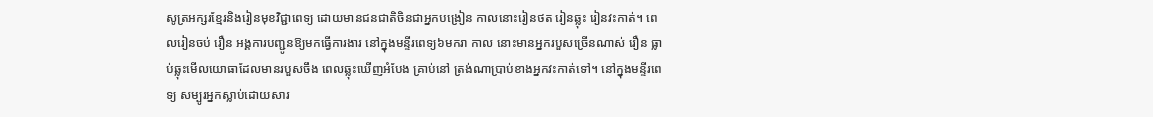សូត្រអក្សរខែ្មរនិងរៀនមុខវិជ្ជាពេទ្យ ដោយមានជនជាតិចិនជាអ្នកបង្រៀន កាលនោះរៀនថត រៀនឆ្លុះ រៀនវះកាត់។ ពេលរៀនចប់ រឿន អង្គការបញ្ជូនឱ្យមកធ្វើការងារ នៅក្នុងមន្ទីរពេទ្យ៦មករា កាល នោះមានអ្នករបួសច្រើនណាស់ រឿន ធ្លាប់ឆ្លុះមើលយោធាដែលមានរបួសចឹង ពេលឆ្លុះឃើញអំបែង គ្រាប់នៅ ត្រង់ណាប្រាប់ខាងអ្នកវះកាត់ទៅ។ នៅក្នុងមន្ទីរពេទ្យ សម្បូរអ្នកស្លាប់ដោយសារ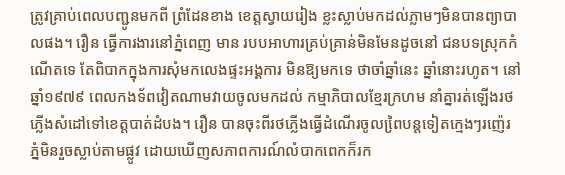ត្រូវគ្រាប់ពេលបញ្ជូនមកពី ព្រំដែនខាង ខេត្ដស្វាយរៀង ខ្លះស្លាប់មកដល់ភ្លាមៗមិនបានព្យាបាលផង។ រឿន ធ្វើការងារនៅភ្នំពេញ មាន របបអាហារគ្រប់គ្រាន់មិនមែនដូចនៅ ជនបទស្រុកកំណើតទេ តែពិបាកក្នុងការសុំមកលេងផ្ទះអង្គការ មិនឱ្យមកទេ ថាចាំឆ្នាំនេះ ឆ្នាំនោះរហូត។ នៅឆ្នាំ១៩៧៩ ពេលកងទ័ពវៀតណាមវាយចូលមកដល់ កម្មាភិបាលខែ្មរក្រហម នាំគ្នារត់ឡើងរថភ្លើងសំដៅទៅខេត្ដបាត់ដំបង។ រឿន បានចុះពីរថភ្លើងធ្វើដំណើរចូលពៃ្របន្ដទៀតកេ្មងៗរញ៉េរ ភ្នំមិនរួចស្លាប់តាមផ្លូវ ដោយឃើញសភាពការណ៍លំបាកពេកក៏រក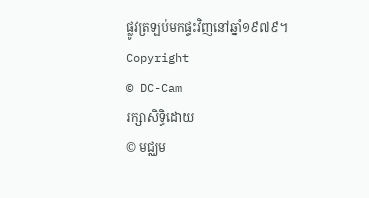ផ្លូវត្រឡប់មកផ្ទះវិញនៅឆ្នាំ១៩៧៩។
Copyright
© DC-Cam
រក្សាសិទ្ធិដោយ
© មជ្ឈម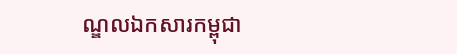ណ្ឌលឯកសារកម្ពុជា